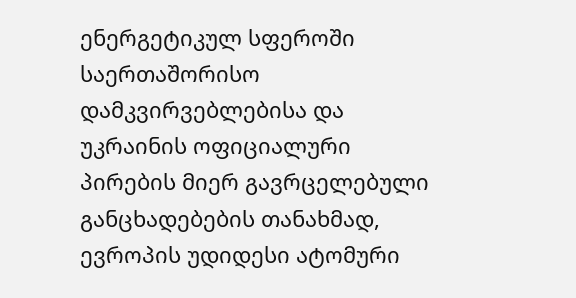ენერგეტიკულ სფეროში საერთაშორისო დამკვირვებლებისა და უკრაინის ოფიციალური პირების მიერ გავრცელებული განცხადებების თანახმად, ევროპის უდიდესი ატომური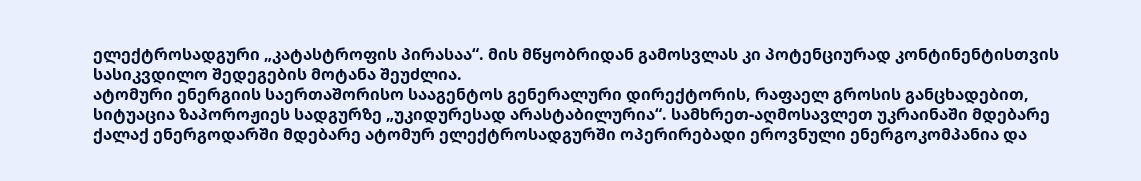ელექტროსადგური „კატასტროფის პირასაა“. მის მწყობრიდან გამოსვლას კი პოტენციურად კონტინენტისთვის სასიკვდილო შედეგების მოტანა შეუძლია.
ატომური ენერგიის საერთაშორისო სააგენტოს გენერალური დირექტორის, რაფაელ გროსის განცხადებით, სიტუაცია ზაპოროჟიეს სადგურზე „უკიდურესად არასტაბილურია“. სამხრეთ-აღმოსავლეთ უკრაინაში მდებარე ქალაქ ენერგოდარში მდებარე ატომურ ელექტროსადგურში ოპერირებადი ეროვნული ენერგოკომპანია და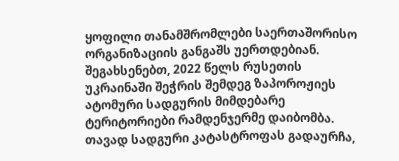ყოფილი თანამშრომლები საერთაშორისო ორგანიზაციის განგაშს უერთდებიან.
შეგახსენებთ, 2022 წელს რუსეთის უკრაინაში შეჭრის შემდეგ ზაპოროჟიეს ატომური სადგურის მიმდებარე ტერიტორიები რამდენჯერმე დაიბომბა. თავად სადგური კატასტროფას გადაურჩა,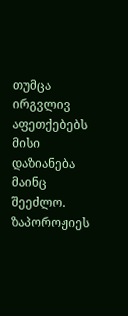თუმცა ირგვლივ აფეთქებებს მისი დაზიანება მაინც შეეძლო. ზაპოროჟიეს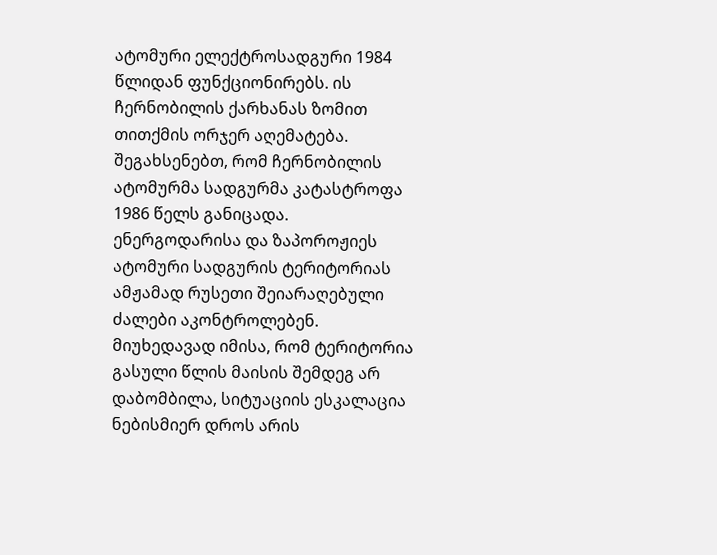ატომური ელექტროსადგური 1984 წლიდან ფუნქციონირებს. ის ჩერნობილის ქარხანას ზომით თითქმის ორჯერ აღემატება. შეგახსენებთ, რომ ჩერნობილის ატომურმა სადგურმა კატასტროფა 1986 წელს განიცადა.
ენერგოდარისა და ზაპოროჟიეს ატომური სადგურის ტერიტორიას ამჟამად რუსეთი შეიარაღებული ძალები აკონტროლებენ. მიუხედავად იმისა, რომ ტერიტორია გასული წლის მაისის შემდეგ არ დაბომბილა, სიტუაციის ესკალაცია ნებისმიერ დროს არის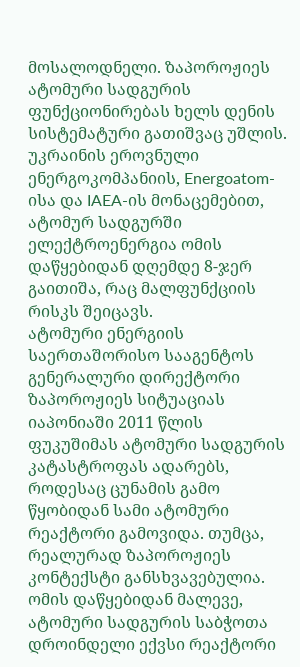მოსალოდნელი. ზაპოროჟიეს ატომური სადგურის ფუნქციონირებას ხელს დენის სისტემატური გათიშვაც უშლის. უკრაინის ეროვნული ენერგოკომპანიის, Energoatom-ისა და IAEA-ის მონაცემებით, ატომურ სადგურში ელექტროენერგია ომის დაწყებიდან დღემდე 8-ჯერ გაითიშა, რაც მალფუნქციის რისკს შეიცავს.
ატომური ენერგიის საერთაშორისო სააგენტოს გენერალური დირექტორი ზაპოროჟიეს სიტუაციას იაპონიაში 2011 წლის ფუკუშიმას ატომური სადგურის კატასტროფას ადარებს, როდესაც ცუნამის გამო წყობიდან სამი ატომური რეაქტორი გამოვიდა. თუმცა, რეალურად ზაპოროჟიეს კონტექსტი განსხვავებულია. ომის დაწყებიდან მალევე, ატომური სადგურის საბჭოთა დროინდელი ექვსი რეაქტორი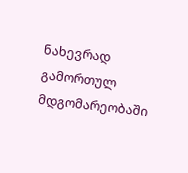ნახევრად გამორთულ მდგომარეობაში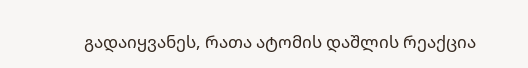გადაიყვანეს, რათა ატომის დაშლის რეაქცია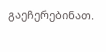გაეჩერებინათ.